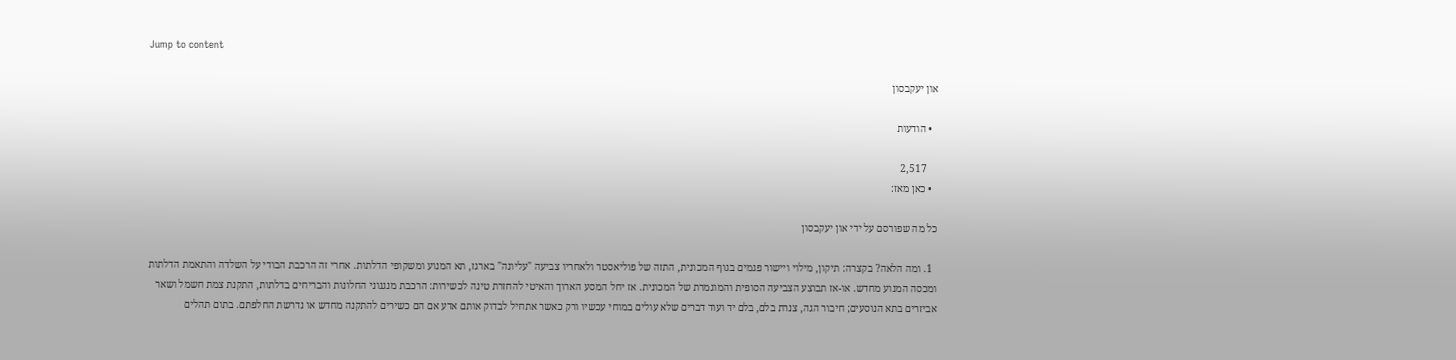Jump to content

און יעקבסון

  • הודעות

    2,517
  • כאן מאז:

כל מה שפורסם על ידי און יעקבסון

  1. ומה הלאה? בקצרה: תיקון, מילוי ויישור פגמים בגוף המכונית, התזה של פוליאסטר ולאחריו צביעה "עליונה" בארגז, תא המנוע ומשקופי הדלתות. אחרי זה הרכבת הבודי על השלדה והתאמת הדלתות ומכסה המנוע מחדש. או-אז תבוצע הצביעה הסופית והמוגמרת של המכונית. אז יחל המסע הארוך והאיטי להחזרת טינה לכשירות: הרכבת מנגנוני החלונות והבריחים בדלתות, התקנת צמת חשמל ושאר אביזרים בתא הנוסעים; חיבור הגה, צנרת בלם, בלם יד ועוד דברים שלא עולים במוחי עכשיו ורק כאשר אתחיל לבדוק אותם אדע אם הם כשירים להתקנה מחדש או נדרשת החלפתם. בתום תהלים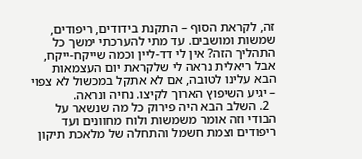זה, לקראת הסוף – התקנת בידודים, ריפודים, שמשות ומושבים. עד מתי להערכתי ימשך כל התהליך הזה? אין לי דד-ליין וכמה שייקח-ייקח, אבל ריאלית נראה לי שלקראת יום העצמאות הבא עלינו לטובה, אם לא אתקל במכשול לא צפוי – יגיע השיפוץ הארוך לקיצו. נחיה ונראה.
  2. השלב הבא היה פירוק כל מה שנשאר על הבודי וזה אומר משמשות ולוח מחוונים ועד ריפודים וצמת חשמל והתחלה של מלאכת תיקון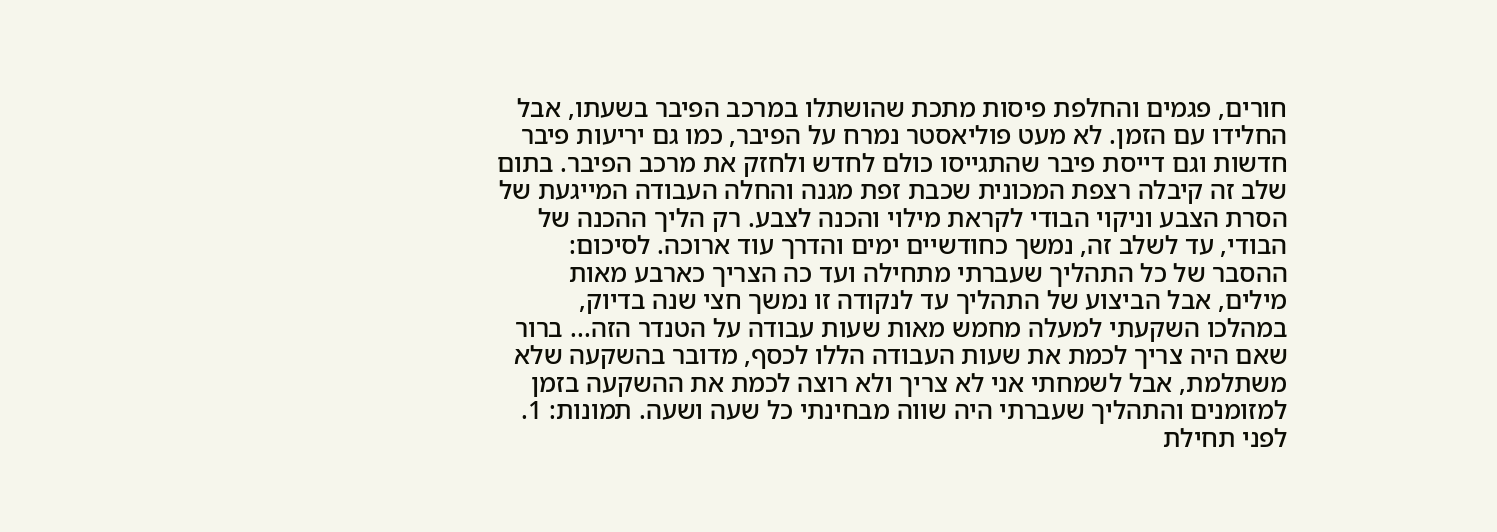חורים, פגמים והחלפת פיסות מתכת שהושתלו במרכב הפיבר בשעתו, אבל החלידו עם הזמן. לא מעט פוליאסטר נמרח על הפיבר, כמו גם יריעות פיבר חדשות וגם דייסת פיבר שהתגייסו כולם לחדש ולחזק את מרכב הפיבר. בתום שלב זה קיבלה רצפת המכונית שכבת זפת מגנה והחלה העבודה המייגעת של הסרת הצבע וניקוי הבודי לקראת מילוי והכנה לצבע. רק הליך ההכנה של הבודי, עד לשלב זה, נמשך כחודשיים ימים והדרך עוד ארוכה. לסיכום: ההסבר של כל התהליך שעברתי מתחילה ועד כה הצריך כארבע מאות מילים, אבל הביצוע של התהליך עד לנקודה זו נמשך חצי שנה בדיוק, במהלכו השקעתי למעלה מחמש מאות שעות עבודה על הטנדר הזה... ברור שאם היה צריך לכמת את שעות העבודה הללו לכסף, מדובר בהשקעה שלא משתלמת, אבל לשמחתי אני לא צריך ולא רוצה לכמת את ההשקעה בזמן למזומנים והתהליך שעברתי היה שווה מבחינתי כל שעה ושעה. תמונות: 1. לפני תחילת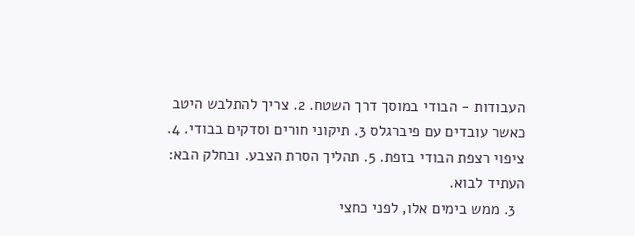העבודות - הבודי במוסך דרך השטח. 2. צריך להתלבש היטב כאשר עובדים עם פיברגלס 3. תיקוני חורים וסדקים בבודי. 4. ציפוי רצפת הבודי בזפת. 5. תהליך הסרת הצבע. ובחלק הבא: העתיד לבוא.
  3. ממש בימים אלו, לפני כחצי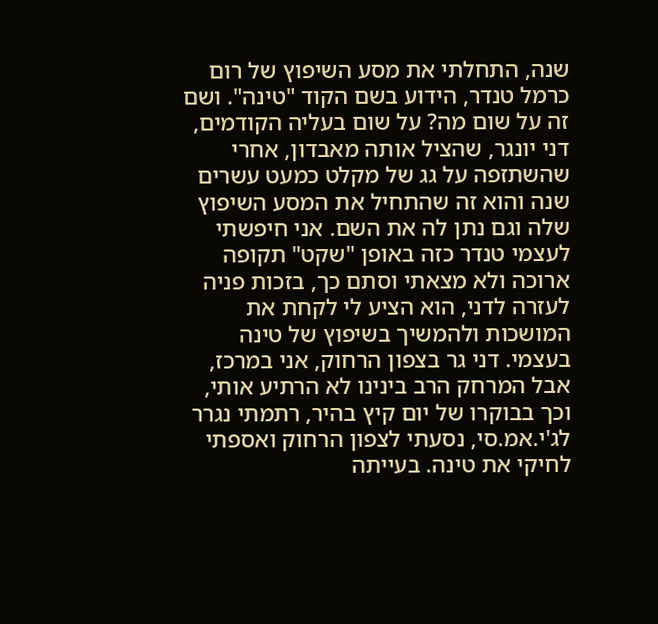שנה, התחלתי את מסע השיפוץ של רום כרמל טנדר, הידוע בשם הקוד "טינה". ושם זה על שום מה? על שום בעליה הקודמים, דני יונגר, שהציל אותה מאבדון, אחרי שהשתזפה על גג של מקלט כמעט עשרים שנה והוא זה שהתחיל את המסע השיפוץ שלה וגם נתן לה את השם. אני חיפשתי לעצמי טנדר כזה באופן "שקט" תקופה ארוכה ולא מצאתי וסתם כך, בזכות פניה לעזרה לדני, הוא הציע לי לקחת את המושכות ולהמשיך בשיפוץ של טינה בעצמי. דני גר בצפון הרחוק, אני במרכז, אבל המרחק הרב בינינו לא הרתיע אותי, וכך בבוקרו של יום קיץ בהיר, רתמתי נגרר לג'י.אמ.סי, נסעתי לצפון הרחוק ואספתי לחיקי את טינה. בעייתה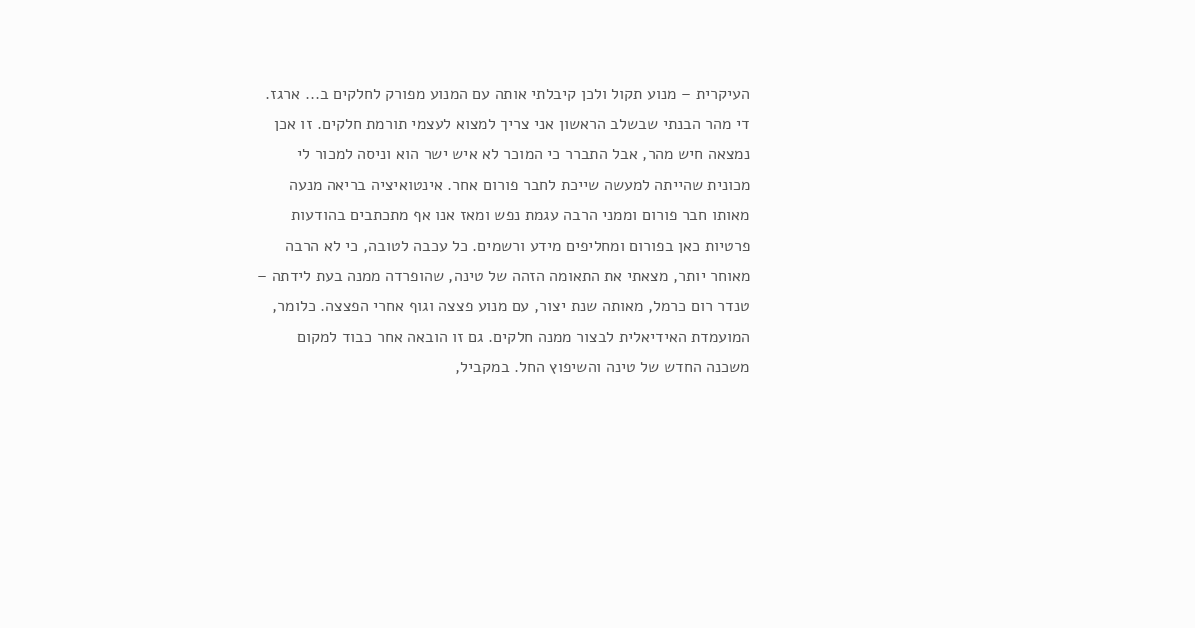העיקרית – מנוע תקול ולכן קיבלתי אותה עם המנוע מפורק לחלקים ב... ארגז. די מהר הבנתי שבשלב הראשון אני צריך למצוא לעצמי תורמת חלקים. זו אכן נמצאה חיש מהר, אבל התברר כי המוכר לא איש ישר הוא וניסה למכור לי מכונית שהייתה למעשה שייכת לחבר פורום אחר. אינטואיציה בריאה מנעה מאותו חבר פורום וממני הרבה עגמת נפש ומאז אנו אף מתכתבים בהודעות פרטיות כאן בפורום ומחליפים מידע ורשמים. כל עכבה לטובה, כי לא הרבה מאוחר יותר, מצאתי את התאומה הזהה של טינה, שהופרדה ממנה בעת לידתה – טנדר רום כרמל, מאותה שנת יצור, עם מנוע פצצה וגוף אחרי הפצצה. כלומר, המועמדת האידיאלית לבצור ממנה חלקים. גם זו הובאה אחר כבוד למקום משכנה החדש של טינה והשיפוץ החל. במקביל,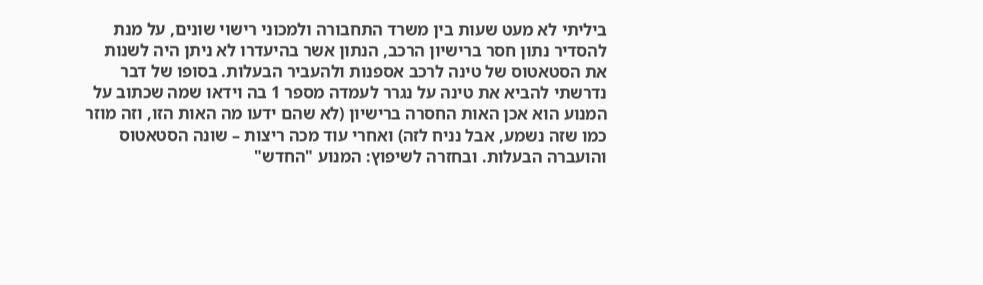ביליתי לא מעט שעות בין משרד התחבורה ולמכוני רישוי שונים, על מנת להסדיר נתון חסר ברישיון הרכב, הנתון אשר בהיעדרו לא ניתן היה לשנות את הסטאטוס של טינה לרכב אספנות ולהעביר הבעלות. בסופו של דבר נדרשתי להביא את טינה על נגרר לעמדה מספר 1 בה וידאו שמה שכתוב על המנוע הוא אכן האות החסרה ברישיון (לא שהם ידעו מה האות הזו, וזה מוזר כמו שזה נשמע, אבל נניח לזה) ואחרי עוד מכה ריצות – שונה הסטאטוס והועברה הבעלות. ובחזרה לשיפוץ: המנוע "החדש"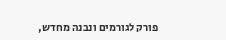פורק לגורמים ונבנה מחדש,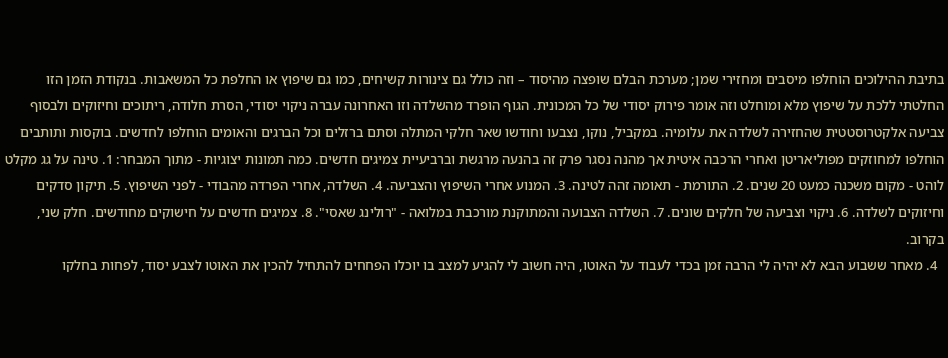בתיבת ההילוכים הוחלפו מיסבים ומחזירי שמן; מערכת הבלם שופצה מהיסוד – וזה כולל גם צינורות קשיחים, כמו גם שיפוץ או החלפת כל המשאבות. בנקודת הזמן הזו החלטתי ללכת על שיפוץ מלא ומוחלט וזה אומר פירוק יסודי של כל המכונית. הגוף הופרד מהשלדה וזו האחרונה עברה ניקוי יסודי, הסרת חלודה, ריתוכים וחיזוקים ולבסוף צביעה אלקטרוסטטית שהחזירה לשלדה את עלומיה. במקביל, נוקו, נצבעו וחודשו שאר חלקי המתלה וסתם ברזלים וכל הברגים והאומים הוחלפו לחדשים. בוקסות ותותבים הוחלפו למחוזקים מפוליאריטן ואחרי הרכבה איטית אך מהנה נסגר פרק זה בהנעה מרגשת וברביעיית צמיגים חדשים. כמה תמונות יצוגיות - מתוך המבחר: 1. טינה על גג מקלט לוהט - מקום משכנה כמעט 20 שנים. 2. התורמת - תאומה זהה לטינה. 3. המנוע אחרי השיפוץ והצביעה. 4. השלדה, אחרי הפרדה מהבודי - לפני השיפוץ. 5. תיקון סדקים וחיזוקים לשלדה. 6. ניקוי וצביעה של חלקים שונים. 7. השלדה הצבועה והמתוקנת מורכבת במלואה - "רולינג שאסי". 8. צמיגים חדשים על חישוקים מחודשים. חלק שני, בקרוב.
  4. מאחר ששבוע הבא לא יהיה לי הרבה זמן בכדי לעבוד על האוטו, היה חשוב לי להגיע למצב בו יוכלו הפחחים להתחיל להכין את האוטו לצבע יסוד, לפחות בחלקו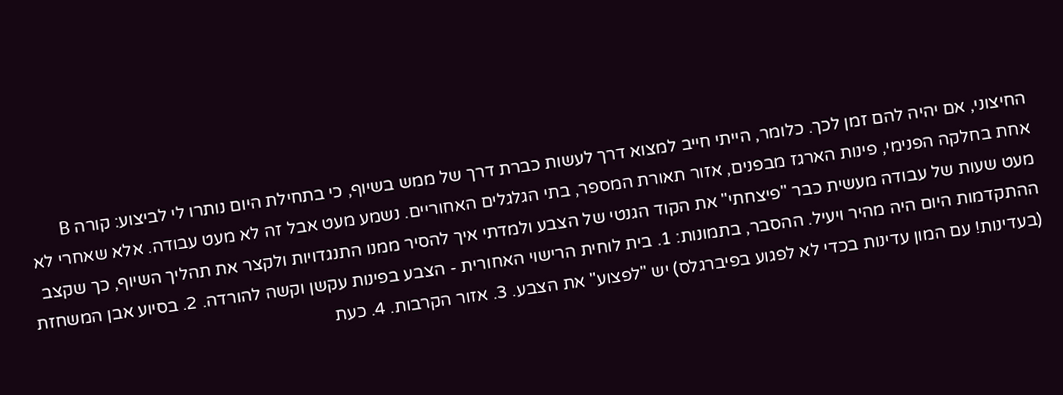החיצוני, אם יהיה להם זמן לכך. כלומר, הייתי חייב למצוא דרך לעשות כברת דרך של ממש בשיוף, כי בתחילת היום נותרו לי לביצוע: קורה B אחת בחלקה הפנימי, פינות הארגז מבפנים, אזור תאורת המספר, בתי הגלגלים האחוריים. נשמע מעט אבל זה לא מעט עבודה. אלא שאחרי לא מעט שעות של עבודה מעשית כבר "פיצחתי" את הקוד הגנטי של הצבע ולמדתי איך להסיר ממנו התנגדויות ולקצר את תהליך השיוף, כך שקצב ההתקדמות היום היה מהיר ויעיל. ההסבר, בתמונות: 1. בית לוחית הרישוי האחורית - הצבע בפינות עקשן וקשה להורדה. 2. בסיוע אבן המשחזת (בעדינות! עם המון עדינות בכדי לא לפגוע בפיברגלס) יש "לפצוע" את הצבע. 3. אזור הקרבות. 4. כעת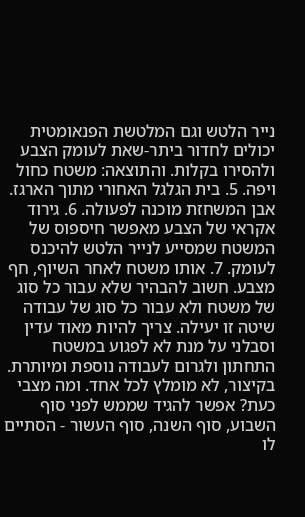נייר הלטש וגם המלטשת הפנאומטית יכולים לחדור ביתר-שאת לעומק הצבע ולהסירו בקלות. והתוצאה: משטח כחול ויפה. 5. בית הגלגל האחורי מתוך הארגז. אבן המשחזת מוכנה לפעולה. 6. גירוד אקראי של הצבע מאפשר חיספוס של המשטח שמסייע לנייר הלטש להיכנס לעומק. 7. אותו משטח לאחר השיוף, חף מצבע. חשוב להבהיר שלא עבור כל סוג של משטח ולא עבור כל סוג של עבודה שיטה זו יעילה. צריך להיות מאוד עדין וסבלני על מנת לא לפגוע במשטח התחתון ולגרום לעבודה נוספת ומיותרת. בקיצור, לא מומלץ לכל אחד. ומה מצבי כעת? אפשר להגיד שממש לפני סוף השבוע, סוף השנה, סוף העשור - הסתיים לו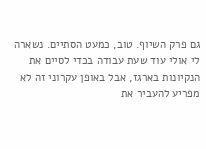גם פרק השיוף. טוב, כמעט הסתיים. נשארה לי אולי עוד שעת עבודה בכדי לסיים את הנקיונות בארגז, אבל באופן עקרוני זה לא מפריע להעביר את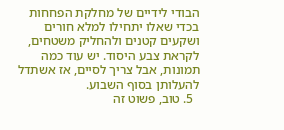הבודי לידיים של מחלקת הפחחות בכדי שאלו יתחילו למלא חורים ושקעים קטנים ולהחליק משטחים, לקראת צבע היסוד. יש עוד כמה תמונות, אבל צריך לסיים, אז אשתדל להעלותן בסוף השבוע.
  5. טוב, פשוט זה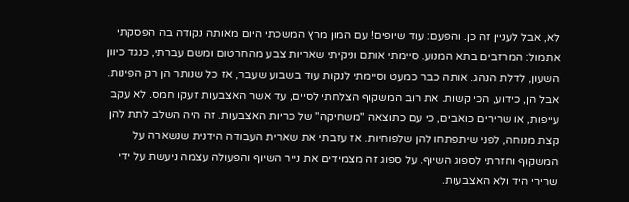לא, אבל לעניין זה כן. והפעם: עוד שיופים! עם המון מרץ המשכתי היום מאותה נקודה בה הפסקתי אתמול: המרזבים בתא המנוע. סיימתי אותם וניקיתי שאריות צבע מהחרטום ומשם עברתי, כנגד כיוון השעון, לדלת הנהג. אותה כבר כמעט וסיימתי לנקות עוד בשבוע שעבר, אז כל שנותר הן רק הפינות. אבל הן, כידוע, הכי קשות. את רוב המשקוף הצלחתי לסיים, עד אשר האצבעות זעקו חמס. לא עקב עייפות, או שרירים כואבים, כי עם כתוצאה "משחיקה" של כריות האצבעות. זה היה השלב לתת להן קצת מנוחה, לפני שיתפתחו להן שלפוחיות. אז עזבתי את שארית העבודה הידנית שנשארה על המשקוף וחזרתי לספוג השיוף. על ספוג זה מצמידים את נייר השיוף והפעולה עצמה ניעשת על ידי שרירי היד ולא האצבעות.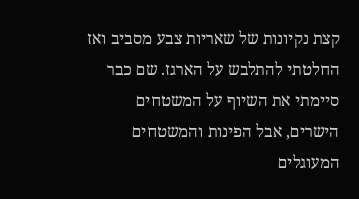קצת נקיונות של שאריות צבע מסביב ואז החלטתי להתלבש על הארגז. שם כבר סיימתי את השיוף על המשטחים הישרים, אבל הפינות והמשטחים המעוגלים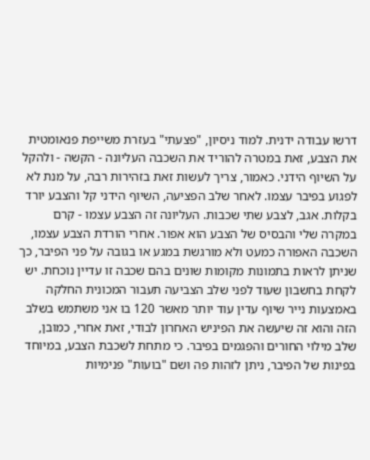דרשו עבודה ידנית. למוד ניסיון, "פצעתי" בעזרת משייפת פנאומטית את הצבע, זאת במטרה להוריד את השכבה העליונה - הקשה - ולהקל על השיוף הידני. כאמור, צריך לעשות זאת בזהירות רבה, על מנת לא לפגוע בפיבר עצמו. לאחר שלב הפציעה, השיוף הידני קל והצבע יורד בקלות. אגב, לצבע שתי שכבות. העליונה זה הצבע עצמו - קרם במקרה שלי והבסיס של הצבע הוא אפור. אחרי הורדת הצבע עצמו, השכבה האפורה כמעט ולא מורגשת במגע או בגובה על פני הפיבר, כך שניתן לראות בתמונות מקומות שונים בהם שכבה זו עדיין נוכחת. יש לקחת בחשבון שעוד לפני שלב הצביעה תעבור המכונית החלקה באמצעות נייר שיוף עדין עוד יותר מאשר 120 בו אני משתמש בשלב הזה והוא זה שיעשה את הפיניש האחרון לבודי, זאת אחרי, כמובן, שלב מילוי החורים והפגמים בפיבר. כי מתחת לשכבת הצבע, במיוחד בפינות של הפיבר, ניתן לזהות פה ושם "בועות" פנימיות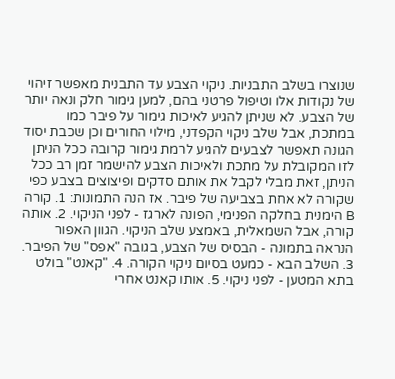שנוצרו בשלב התבניות. ניקוי הצבע עד התבנית מאפשר זיהוי של נקודות אלו וטיפול פרטני בהם, למען גימור חלק ונאה יותר של הצבע. לא שניתן להגיע לאיכות גימור על פיבר כמו במתכת, אבל שלב ניקוי הקפדני, מילוי החורים וכן שכבת יסוד הגונה תאפשר לצבעים להגיע לרמת גימור קרובה ככל הניתן לזו המקובלת על מתכת ולאיכות הצבע להישמר זמן רב ככל הניתן, זאת מבלי לקבל את אותם סדקים ופיצוצים בצבע כפי שקורה לא אחת בצביעה של פיבר. אז הנה התמונות: 1. קורה B הימנית בחלקה הפנימי, הפונה לארגז - לפני הניקוי. 2. אותה קורה, אבל השמאלית, באמצע שלב הניקוי. הגוון האפור הנראה בתמונה - הבסיס של הצבע, בגובה "אפס" של הפיבר. 3. השלב הבא - כמעט בסיום ניקוי הקורה. 4. "קאנט" בולט בתא המטען - לפני ניקוי. 5. אותו קאנט אחרי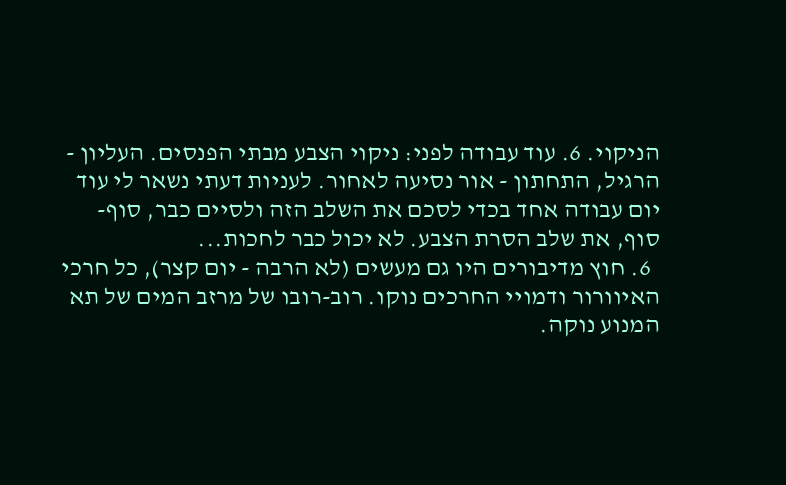הניקוי. 6. עוד עבודה לפני: ניקוי הצבע מבתי הפנסים. העליון - הרגיל, התחתון - אור נסיעה לאחור. לעניות דעתי נשאר לי עוד יום עבודה אחד בכדי לסכם את השלב הזה ולסיים כבר, סוף-סוף, את שלב הסרת הצבע. לא יכול כבר לחכות...
  6. חוץ מדיבורים היו גם מעשים (לא הרבה - יום קצר), כל חרכי האיוורור ודמויי החרכים נוקו. רוב-רובו של מרזב המים של תא המנוע נוקה.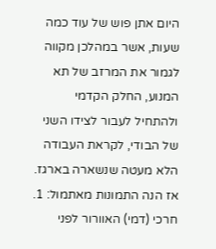היום אתן פוש של עוד כמה שעות, אשר במהלכן מקווה לגמור את המרזב של תא המנוע, החלק הקדמי ולהתחיל לעבור לצידו השני של הבודי, לקראת העבודה הלא מעטה שנשארה בארגז. אז הנה התמונות מאתמול: 1. חרכי (דמי) האוורור לפני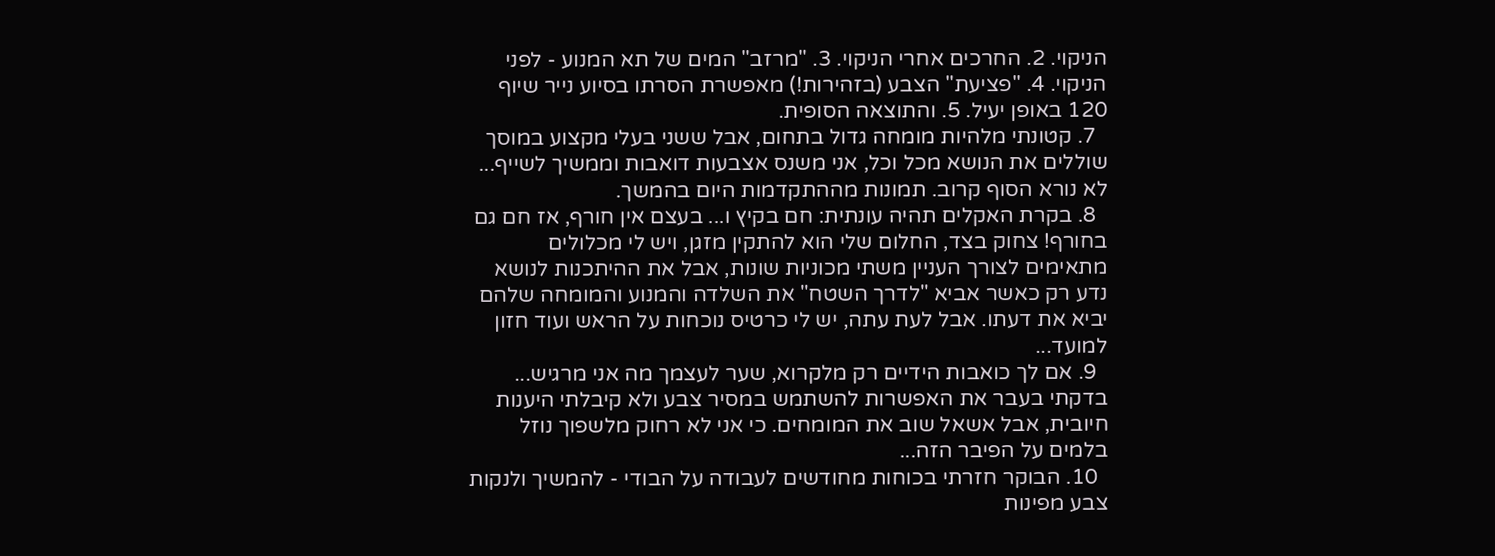הניקוי. 2. החרכים אחרי הניקוי. 3. "מרזב" המים של תא המנוע - לפני הניקוי. 4. "פציעת" הצבע (בזהירות!) מאפשרת הסרתו בסיוע נייר שיוף 120 באופן יעיל. 5. והתוצאה הסופית.
  7. קטונתי מלהיות מומחה גדול בתחום, אבל ששני בעלי מקצוע במוסך שוללים את הנושא מכל וכל, אני משנס אצבעות דואבות וממשיך לשייף... לא נורא הסוף קרוב. תמונות מההתקדמות היום בהמשך.
  8. בקרת האקלים תהיה עונתית: חם בקיץ ו... בעצם אין חורף, אז חם גם בחורף! צחוק בצד, החלום שלי הוא להתקין מזגן, ויש לי מכלולים מתאימים לצורך העניין משתי מכוניות שונות, אבל את ההיתכנות לנושא נדע רק כאשר אביא "לדרך השטח" את השלדה והמנוע והמומחה שלהם יביא את דעתו. אבל לעת עתה, יש לי כרטיס נוכחות על הראש ועוד חזון למועד...
  9. אם לך כואבות הידיים רק מלקרוא, שער לעצמך מה אני מרגיש... בדקתי בעבר את האפשרות להשתמש במסיר צבע ולא קיבלתי היענות חיובית, אבל אשאל שוב את המומחים. כי אני לא רחוק מלשפוך נוזל בלמים על הפיבר הזה...
  10. הבוקר חזרתי בכוחות מחודשים לעבודה על הבודי - להמשיך ולנקות צבע מפינות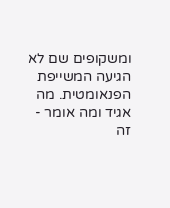ומשקופים שם לא הגיעה המשייפת הפנאומטית. מה אגיד ומה אומר - זה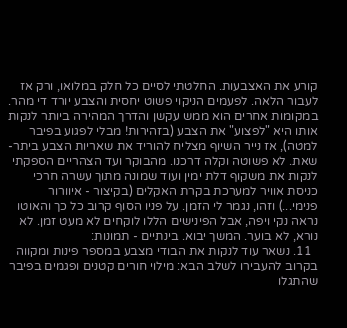קורע את האצבעות. החלטתי לסיים כל חלק במלואו, ורק אז לעבור הלאה. לפעמים הניקוי פשוט יחסית והצבע יורד די מהר. במקומות אחרים הוא ממש עקשן והדרך המהירה ביותר לנקות אותו היא "לפצוע" את הצבע (בזהירות! מבלי לפגוע בפיבר למטה), אז נייר השיוף מצליח להוריד את שאריות הצבע ביתר-שאת. לא פשוטה וקלה דרכנו. מהבוקר ועד הצהריים הספקתי לנקות את משקוף דלת ימין ועוד שמונה מתוך עשרה חרכי כניסת אוויר למערכת בקרת האקלים (בקיצור - איוורור פנימי...) וזהו, נגמר לי הזמן. על פניו הסוף קרוב כל כך והאוטו נראה נקי ויפה, אבל הפינישים הללו לוקחים לא מעט זמן. לא נורא, לא בוער. המשך יבוא. בינתיים - תמונות:
  11. נשאר עוד לנקות את הבודי מצבע במספר פינות ומקווה בקרוב להעבירו לשלב הבא: מילוי חורים קטנים ופגמים בפיבר שהתגלו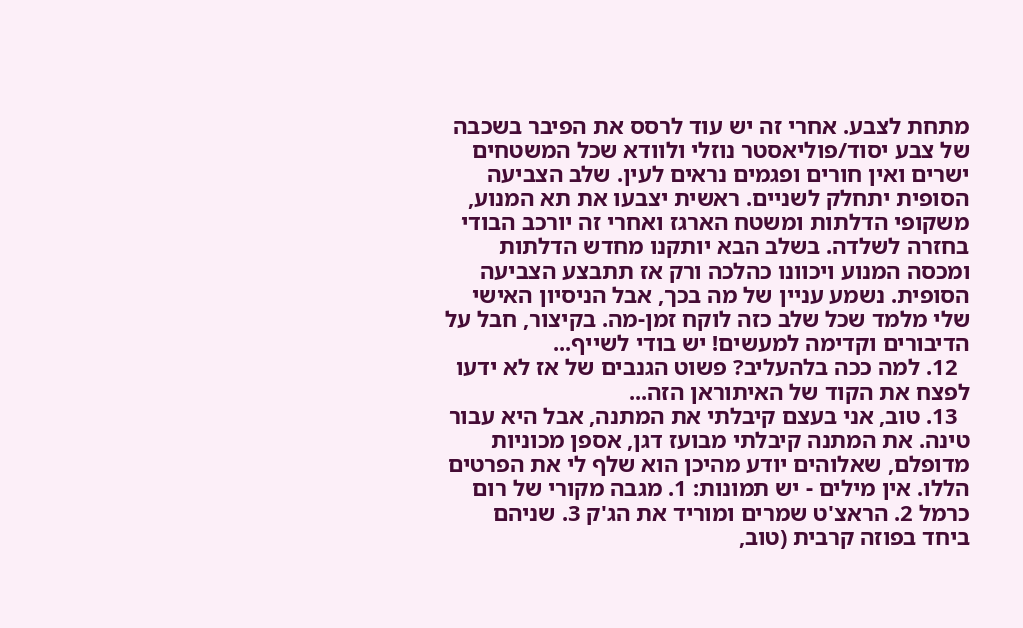מתחת לצבע. אחרי זה יש עוד לרסס את הפיבר בשכבה של צבע יסוד/פוליאסטר נוזלי ולוודא שכל המשטחים ישרים ואין חורים ופגמים נראים לעין. שלב הצביעה הסופית יתחלק לשניים. ראשית יצבעו את תא המנוע, משקופי הדלתות ומשטח הארגז ואחרי זה יורכב הבודי בחזרה לשלדה. בשלב הבא יותקנו מחדש הדלתות ומכסה המנוע ויכוונו כהלכה ורק אז תתבצע הצביעה הסופית. נשמע עניין של מה בכך, אבל הניסיון האישי שלי מלמד שכל שלב כזה לוקח זמן-מה. בקיצור, חבל על הדיבורים וקדימה למעשים! יש בודי לשייף...
  12. למה ככה בלהעליב? פשוט הגנבים של אז לא ידעו לפצח את הקוד של האיתוראן הזה...
  13. טוב, אני בעצם קיבלתי את המתנה, אבל היא עבור טינה. את המתנה קיבלתי מבועז דגן, אספן מכוניות מדופלם, שאלוהים יודע מהיכן הוא שלף לי את הפרטים הללו. אין מילים - יש תמונות: 1. מגבה מקורי של רום כרמל 2. הראצ'ט שמרים ומוריד את הג'ק 3. שניהם ביחד בפוזה קרבית (טוב,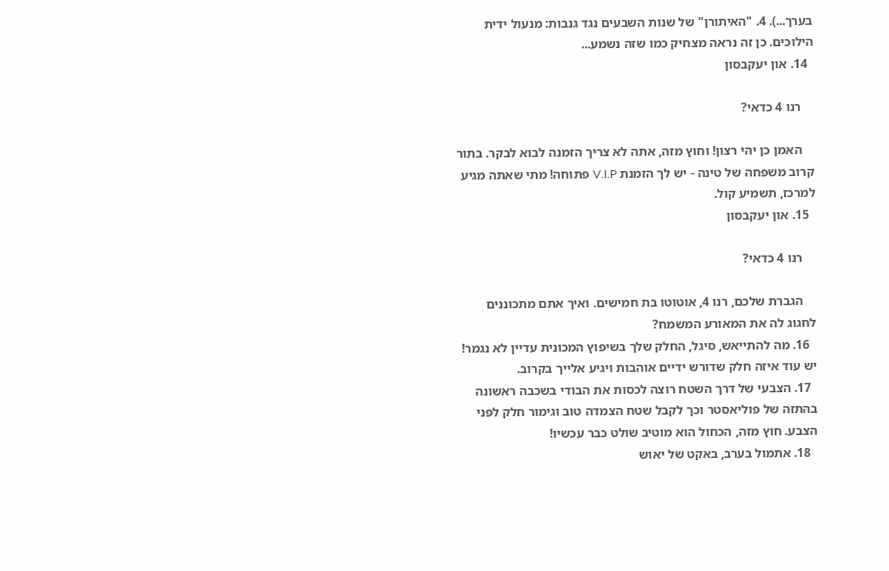בערך...). 4. "האיתורן" של שנות השבעים נגד גנבות: מנעול ידית הילוכים. כן זה נראה מצחיק כמו שזה נשמע...
  14. און יעקבסון

    רנו 4 כדאי?

    האמן כן יהי רצון! וחוץ מזה, אתה לא צריך הזמנה לבוא לבקר. בתור קרוב משפחה של טינה - יש לך הזמנת V.I.P פתוחה! מתי שאתה מגיע למרכז, תשמיע קול.
  15. און יעקבסון

    רנו 4 כדאי?

    הגברת שלכם, רנו 4, אוטוטו בת חמישים. ואיך אתם מתכוננים לחגוג לה את המאורע המשמח?
  16. מה להתייאש, סיגל, החלק שלך בשיפוץ המכונית עדיין לא נגמר! יש עוד איזה חלק שדורש ידיים אוהבות ויגיע אלייך בקרוב.
  17. הצבעי של דרך השטח רוצה לכסות את הבודי בשכבה ראשונה בהתזה של פוליאסטר וכך לקבל שטח הצמדה טוב וגימור חלק לפני הצבע. חוץ מזה, הכחול הוא מוטיב שולט כבר עכשיו!
  18. אתמול בערב, באקט של יאוש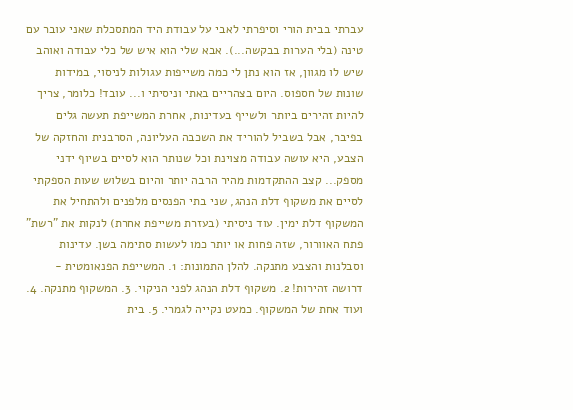עברתי בבית הורי וסיפרתי לאבי על עבודת היד המתסכלת שאני עובר עם טינה (בלי הערות בבקשה...). אבא שלי הוא איש של כלי עבודה ואוהב שיש לו מגוון, אז הוא נתן לי כמה משייפות עגולות לניסוי, במידות שונות של חספוס. היום בצהריים באתי וניסיתי ו... עובד! כלומר, צריך להיות זהירים ביותר ולשייף בעדינות, אחרת המשייפת תעשה גלים בפיבר, אבל בשביל להוריד את השכבה העליונה, הסרבנית והחזקה של הצבע, היא עושה עבודה מצוינת וכל שנותר הוא לסיים בשיוף ידני מספק... קצב ההתקדמות מהיר הרבה יותר והיום בשלוש שעות הספקתי לסיים את משקוף דלת הנהג, שני בתי הפנסים מלפנים ולהתחיל את המשקוף דלת ימין. עוד ניסיתי (בעזרת משייפת אחרת) לנקות את "רשת" פתח האוורור, שזה פחות או יותר כמו לעשות סתימה בשן. עדינות וסבלנות והצבע מתנקה. להלן התמונות: 1. המשייפת הפנאומטית - דרושה זהירות! 2. משקוף דלת הנהג לפני הניקוי. 3. המשקוף מתנקה. 4. ועוד אחת של המשקוף. כמעט נקייה לגמרי. 5. בית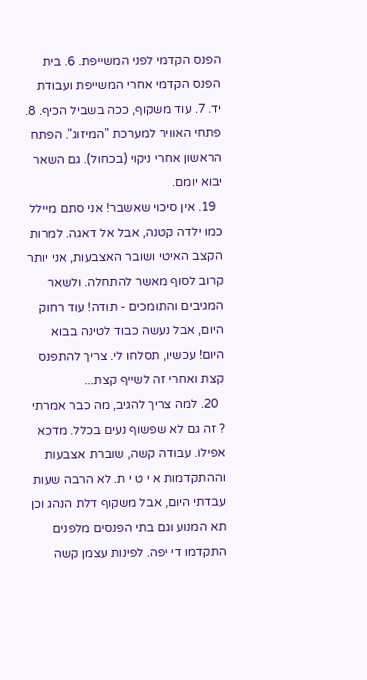הפנס הקדמי לפני המשייפת. 6. בית הפנס הקדמי אחרי המשייפת ועבודת יד. 7. עוד משקוף, ככה בשביל הכיף. 8. פתחי האוויר למערכת "המיזוג". הפתח הראשון אחרי ניקוי (בכחול). גם השאר יבוא יומם.
  19. אין סיכוי שאשבר! אני סתם מיילל כמו ילדה קטנה, אבל אל דאגה. למרות הקצב האיטי ושובר האצבעות, אני יותר קרוב לסוף מאשר להתחלה. ולשאר המגיבים והתומכים - תודה! עוד רחוק היום, אבל נעשה כבוד לטינה בבוא היום! עכשיו, תסלחו לי. צריך להתפנס קצת ואחרי זה לשייף קצת...
  20. למה צריך להגיב, מה כבר אמרתי ? זה גם לא שפשוף נעים בכלל. מדכא אפילו. עבודה קשה, שוברת אצבעות וההתקדמות א י ט י ת. לא הרבה שעות עבדתי היום, אבל משקוף דלת הנהג וכן תא המנוע וגם בתי הפנסים מלפנים התקדמו די יפה. לפינות עצמן קשה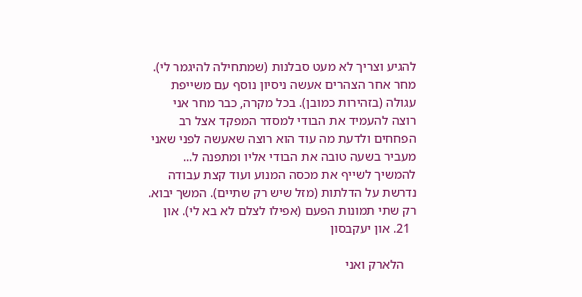להגיע וצריך לא מעט סבלנות (שמתחילה להיגמר לי). מחר אחר הצהרים אעשה ניסיון נוסף עם משייפת עגולה (בזהירות כמובן). בכל מקרה, כבר מחר אני רוצה להעמיד את הבודי למסדר המפקד אצל רב הפחחים ולדעת מה עוד הוא רוצה שאעשה לפני שאני מעביר בשעה טובה את הבודי אליו ומתפנה ל... להמשיך לשייף את מכסה המנוע ועוד קצת עבודה נדרשת על הדלתות (מזל שיש רק שתיים). המשך יבוא. רק שתי תמונות הפעם (אפילו לצלם לא בא לי). און
  21. און יעקבסון

    הלארק ואני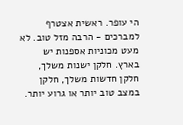הי עופר. ראשית אצטרף למברכים - הרבה מזל טוב. לא מעט מכוניות אספנות יש בארץ. חלקן ישנות משלך, חלקן חדשות משלך, חלקן במצב טוב יותר או גרוע יותר.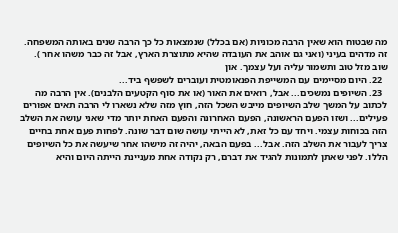מה שבטוח הוא שאין הרבה מכוניות (אם בכלל) שנמצאות כל כך הרבה שנים באותה המשפחה. זה מדהים בעיני (ואני גם אוהב את העובדה שהיא מתוצרת הארץ, אבל זה כבר משהו אחר ). שוב מזל טוב ותשמור עליה ועל עצמך. און
  22. היום מסיימים עם המשייפת הפנאומטית ועוברים לשפשף ביד...
  23. השיופים נמשכים... אבל, רואים את האור (או את סוף הקטעים הלבנים). אין הרבה מה לכתוב על המשך שלב השיופים מייבש השכל הזה, חוץ מזה שלא נשארו לי הרבה תאים אפורים פעילים... ושזו הפעם הראשונה, הפעם האחרונה והפעם האחת יותר מדי שאני עושה את השלב הזה בכוחות עצמי. ויחד עם כל זאת, לא הייתי עושה שום דבר שונה. לפחות פעם אחת בחיים צריך לעבור את השלב הזה. אבל... בפעם הבאה, יהיה זה מישהו אחר שיעשה את כל השיופים הללו. לפני שאתן לתמונות להגיד את דברם, רק נקודה אחת מעניינת הייתה היום והיא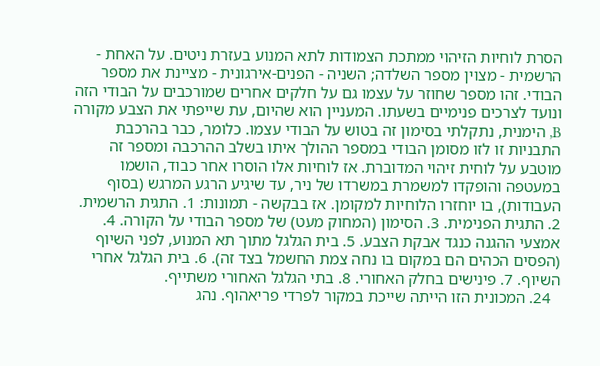הסרת לוחיות הזיהוי ממתכת הצמודות לתא המנוע בעזרת ניטים. על האחת - הרשמית - מצוין מספר השלדה; השניה - הפנים-אירגונית - מציינת את מספר הבודי. זהו מספר שחוזר על עצמו גם על חלקים אחרים שמורכבים על הבודי הזה ונועד לצרכים פנימיים בשעתו. המעניין הוא שהיום, עת שייפתי את הצבע מקורה B, הימנית, נתקלתי בסימון זה בטוש על הבודי עצמו. כלומר, כבר בהרכבת התבניות זו לזו מסומן הבודי במספר ההולך איתו בשלב ההרכבה ומספר זה מוטבע על לוחית זיהוי המדוברת. אז לוחיות אלו הוסרו אחר כבוד, הושמו במעטפה והופקדו למשמרת במשרדו של ניר, עד שיגיע הרגע המרגש (בסוף העבודות), בו יוחזרו הלוחיות למקומן. אז בבקשה - תמונות: 1. התגית הרשמית. 2. התגית הפנימית. 3. הסימון (המחוק מעט) של מספר הבודי על הקורה. 4. אמצעי ההגנה כנגד אבקת הצבע. 5. בית הגלגל מתוך תא המנוע, לפני השיוף (הפסים הכהים הם במקום בו נחה צמת החשמל בצד זה). 6. בית הגלגל אחרי השיוף. 7. פינישים בחלק האחורי. 8. בתי הגלגל האחורי משתייף.
  24. המכונית הזו הייתה שייכת במקור לפרדי פריאהוף. נהג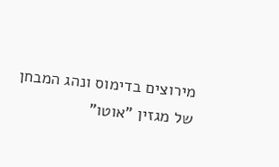מירוצים בדימוס ונהג המבחן של מגזין "אוטו"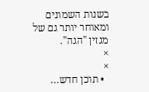בשנות השמונים ומאוחר יותר גם של מגזין "הגה".
×
×
  • תוכן חדש...